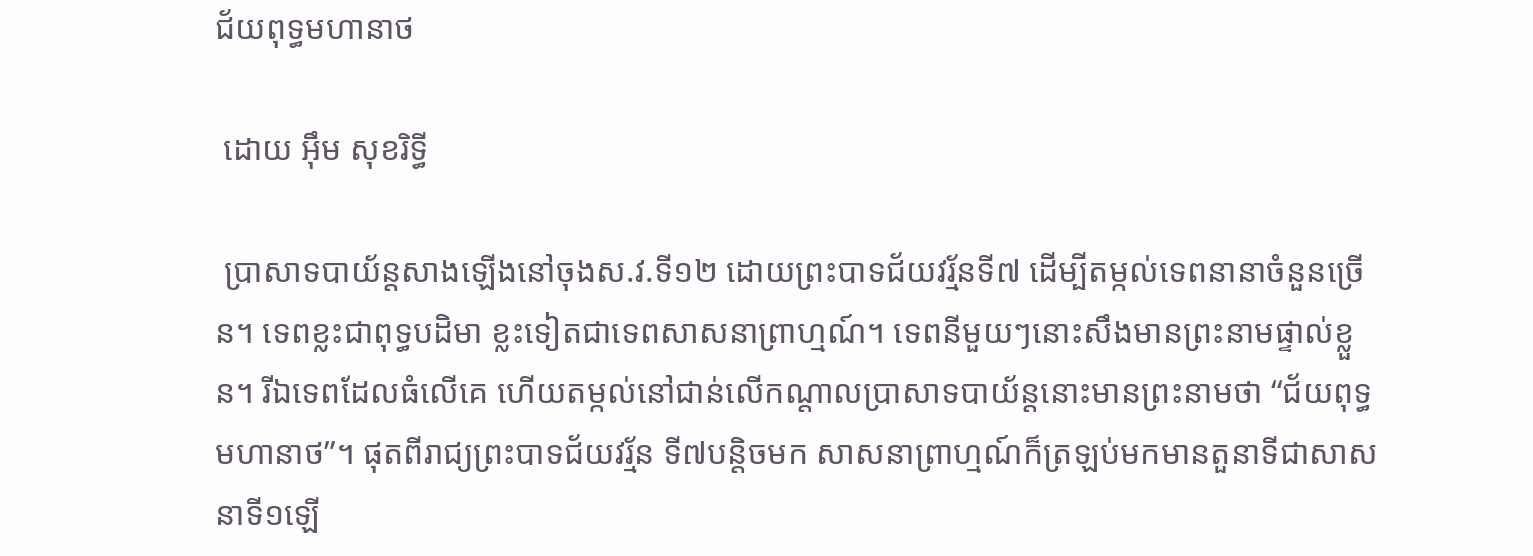ជ័យពុទ្ធមហានាថ

 ដោយ អ៊ឹម សុខរិទ្ធី

 ប្រាសាទបាយ័ន្តសាងឡើងនៅចុងស.វ.ទី១២ ដោយព្រះបាទជ័យវរ្ម័នទី៧ ដើម្បីតម្កល់ទេពនានាចំនួនច្រើន។ ទេពខ្លះជាពុទ្ធបដិមា ខ្លះទៀតជាទេពសាសនាព្រាហ្មណ៍។ ទេពនីមួយៗនោះសឹងមានព្រះនាមផ្ទាល់ខ្លួន។ រីឯទេពដែលធំលើគេ ហើយតម្កល់នៅជាន់លើកណ្តាលប្រាសាទបាយ័ន្តនោះមានព្រះនាមថា “ជ័យពុទ្ធមហានាថ”។ ផុតពីរាជ្យព្រះបាទជ័យវរ្ម័ន ទី៧បន្តិចមក សាសនាព្រាហ្មណ៍ក៏ត្រឡប់មកមានតួនាទីជាសាសនាទី១ឡើ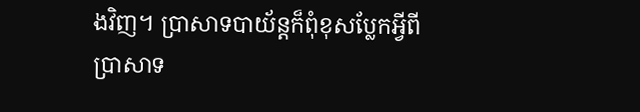ងវិញ។ ប្រាសាទបាយ័ន្តក៏ពុំខុសប្លែកអ្វីពីប្រាសាទ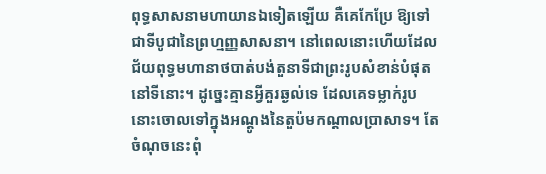ពុទ្ធសាសនាមហាយានឯទៀតឡើយ គឺគេកែប្រែ ឱ្យទៅជាទីបូជានៃព្រហ្មញ្ញសាសនា។ នៅពេលនោះហើយដែលជ័យពុទ្ធមហានាថបាត់បង់តួនាទីជាព្រះរូបសំខាន់បំផុតនៅទីនោះ។ ដូច្នេះគ្មានអ្វីគួរឆ្ងល់ទេ ដែលគេទម្លាក់រូបនោះចោលទៅក្នុងអណ្តូងនៃតួប៉មកណ្តាលប្រាសាទ។ តែចំណុចនេះពុំ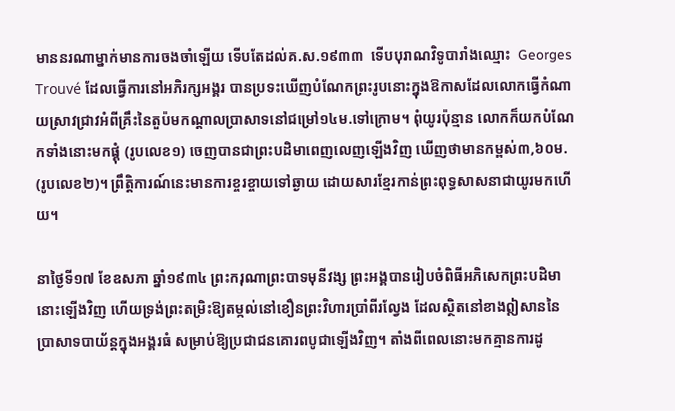មាននរណាម្នាក់មានការចងចាំឡើយ ទើបតែដល់គ.ស.១៩៣៣  ទើបបុរាណវិទូបារាំងឈ្មោះ  Georges Trouvé ដែលធ្វើការនៅអភិរក្សអង្គរ បានប្រទះឃើញបំណែកព្រះរូបនោះក្នុងឱកាសដែលលោកធ្វើកំណាយស្រាវជ្រាវអំពីគ្រឹះនៃតួប៉មកណ្តាលប្រាសាទនៅជម្រៅ១៤ម.ទៅក្រោម។ ពុំយូរប៉ុន្មាន លោកក៏យកបំណែកទាំងនោះមកផ្គុំ (រូបលេខ១) ចេញបានជាព្រះបដិមាពេញលេញឡើងវិញ ឃើញថាមានកម្ពស់៣,៦០ម. (រូបលេខ២)។ ព្រឹត្តិការណ៍នេះមានការខ្ចរខ្ចាយទៅឆ្ងាយ ដោយសារខ្មែរកាន់ព្រះពុទ្ធសាសនាជាយូរមកហើយ។

នាថ្ងៃទី១៧ ខែឧសភា ឆ្នាំ១៩៣៤ ព្រះករុណាព្រះបាទមុនីវង្ស ព្រះអង្គបានរៀបចំពិធីអភិសេកព្រះបដិមានោះឡើងវិញ ហើយទ្រង់ព្រះតម្រិះឱ្យតម្កល់នៅខឿនព្រះវិហារប្រាំពីរល្វែង ដែលស្ថិតនៅខាងឦសាននៃប្រាសាទបាយ័ន្តក្នុងអង្គរធំ សម្រាប់ឱ្យប្រជាជនគោរពបូជាឡើងវិញ។ តាំងពីពេលនោះមកគ្មានការដូ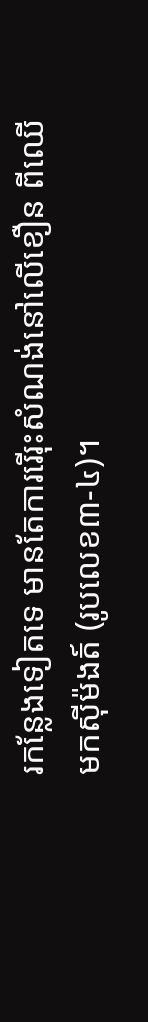រកន្លែងទៀតទេ មានតែការរើរុះសំណង់នៅលើខឿន ពីឈើមកស៊ីម៉ងត៍ (រូបលេខ៣-៤)។